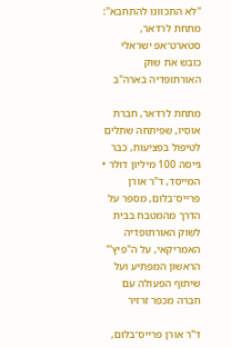"לא התכוונו להתחבא": מתחת לרדאר, סטארט־אפ ישראלי כובש את שוק האורתופדיה בארה"ב

מתחת לרדאר, חברת אוסיו, שפיתחה שתלים לטיפול בפציעות, כבר גייסה 100 מיליון דולר • המייסד, ד"ר אורן פרייס־בלום, מספר על הדרך מהמטבח בבית לשוק האורתופדיה האמריקאי, על ה"פיץ'" הראשון המפתיע ועל שיתוף הפעולה עם חברה מכפר זרזיר

ד''ר אורן פרייס־בלום,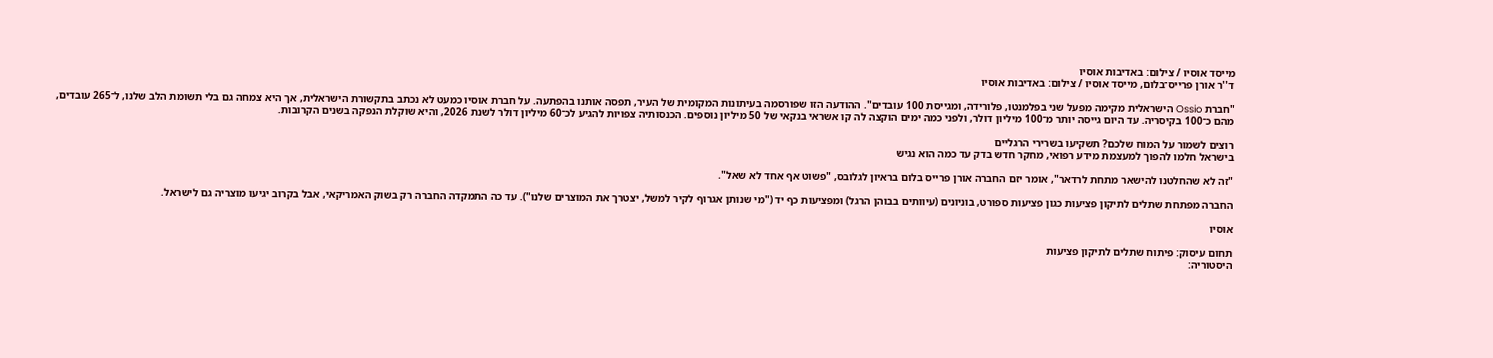מייסד אוסיו / צילום: באדיבות אוסיו
ד''ר אורן פרייס־בלום, מייסד אוסיו / צילום: באדיבות אוסיו

"חברת Ossio הישראלית מקימה מפעל שני בפלמנטו, פלורידה, ומגייסת 100 עובדים". ההודעה הזו שפורסמה בעיתונות המקומית של העיר, תפסה אותנו בהפתעה. על חברת אוסיו כמעט לא נכתב בתקשורת הישראלית, אך היא צמחה גם בלי תשומת הלב שלנו, ל־265 עובדים, מהם כ־100 בקיסריה. עד היום גייסה יותר מ־100 מיליון דולר, ולפני כמה ימים הוקצה לה קו אשראי בנקאי של 50 מיליון נוספים. הכנסותיה צפויות להגיע לכ־60 מיליון דולר לשנת 2026, והיא שוקלת הנפקה בשנים הקרובות.

רוצים לשמור על המוח שלכם? תשקיעו בשרירי הרגליים
בישראל חלמו להפוך למעצמת מידע רפואי, מחקר חדש בדק עד כמה הוא נגיש

"זה לא שהחלטנו להישאר מתחת לרדאר", אומר יזם החברה אורן פרייס בלום בראיון לגלובס, "פשוט אף אחד לא שאל".

החברה מפתחת שתלים לתיקון פציעות כגון פציעות ספורט, בוניונים (עיוותים בבוהן הרגל) ומפציעות כף יד ("מי שנותן אגרוף לקיר למשל, יצטרך את המוצרים שלנו"). עד כה התמקדה החברה רק בשוק האמריקאי, אבל בקרוב יגיעו מוצריה גם לישראל.

אוסיו

תחום עיסוק: פיתוח שתלים לתיקון פציעות
היסטוריה: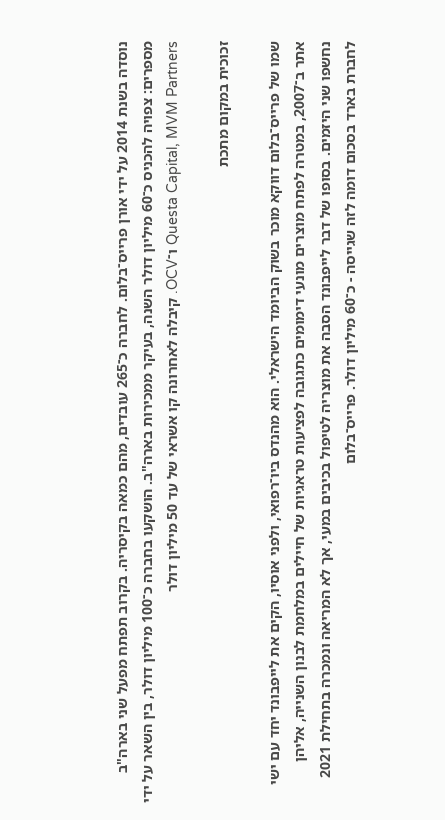נוסדה בשנת 2014 על ידי אורן פרייס־בלום. לחברה כ־265 עובדים, מהם כמאה בקיסריה. בקרוב תפתח מפעל שני בארה"ב
מספרים: צפויה להכניס כ־60 מיליון דולר השנה, בעיקר ממכירות בארה"ב. הושקעו בחברה כ־100 מיליון דולר, בין השאר על ידי Questa Capital, MVM Partners ו־OCV. קיבלה לאחרונה קו אשראי של עד 50 מיליון דולר

זכוכית במקום מתכת

שמו של פרייס־בלום דווקא מוכר בשוק הביומד הישראלי. הוא מהנדס ביו־רפואי, ולפני אוסיו, הקים את לייפבונד יחד עם ישי אתר ב־2007, במטרה לפתח מוצרים מונעי דימומים כתגובה לפציעות טראגיות של חיילים במלחמת לבנון השנייה, אליהן נחשפו שני היזמים. בסופו של דבר לייפבונד הסבה את מוצריה לטיפול בכיבים במעי, אך לא המריאה ונמכרה בתחילת 2021 לחברת בארד בסכום דומה לזה שגייסה - כ־60 מיליון דולר. פרייס־בלום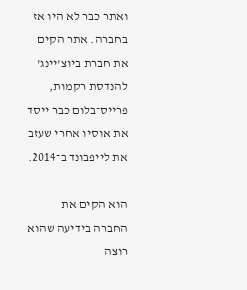ואתר כבר לא היו אז בחברה. אתר הקים את חברת ביוצ'יינג' להנדסת רקמות, פרייס־בלום כבר ייסד את אוסיו אחרי שעזב את לייפבונד ב־2014.

הוא הקים את החברה בידיעה שהוא רוצה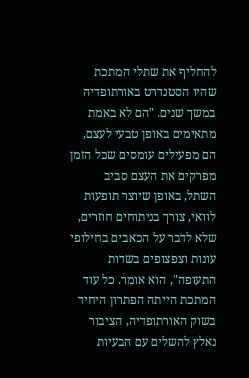להחליף את שתלי המתכת שהיו הסטנדרט באורתופדיה במשך שנים. "הם לא באמת מתאימים באופן טבעי לעצם, הם מפעילים עומסים שכל הזמן מפרקים את העצם סביב השתל, באופן שיוצר תופעות לוואי, צורך בניתוחים חוזרים, שלא לדבר על הכאבים בחילופי עונות וצפצופים בשדות התעופה", הוא אומר. כל עוד המתכת הייתה הפתרון היחיד בשוק האורתופדיה, הציבור נאלץ להשלים עם הבעיות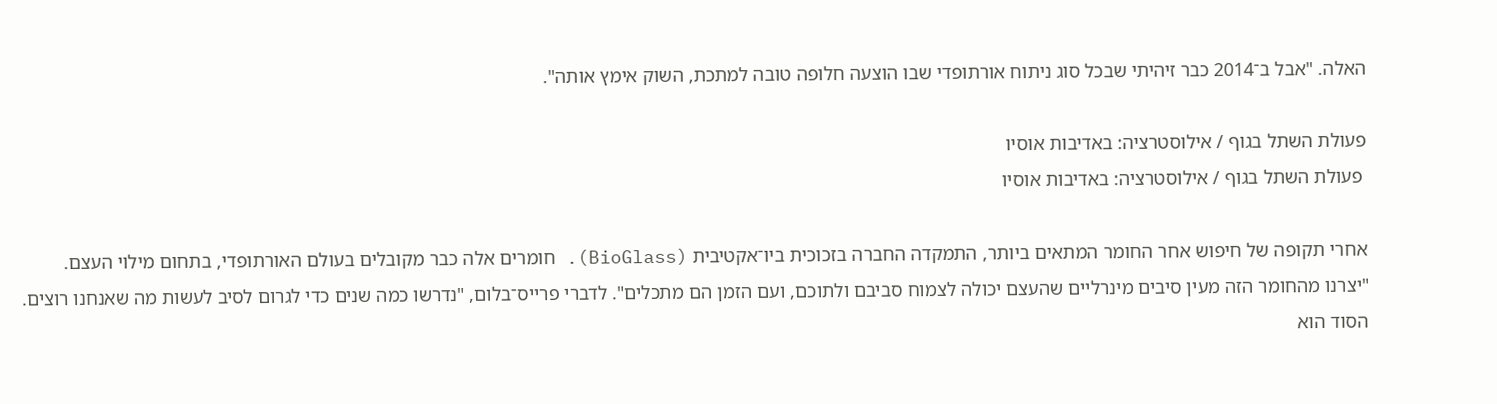האלה. "אבל ב־2014 כבר זיהיתי שבכל סוג ניתוח אורתופדי שבו הוצעה חלופה טובה למתכת, השוק אימץ אותה".

פעולת השתל בגוף / אילוסטרציה: באדיבות אוסיו
 פעולת השתל בגוף / אילוסטרציה: באדיבות אוסיו

אחרי תקופה של חיפוש אחר החומר המתאים ביותר, התמקדה החברה בזכוכית ביו־אקטיבית (BioGlass). חומרים אלה כבר מקובלים בעולם האורתופדי, בתחום מילוי העצם. "יצרנו מהחומר הזה מעין סיבים מינרליים שהעצם יכולה לצמוח סביבם ולתוכם, ועם הזמן הם מתכלים". לדברי פרייס־בלום, "נדרשו כמה שנים כדי לגרום לסיב לעשות מה שאנחנו רוצים. הסוד הוא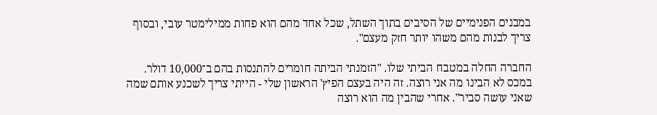במבנים הפנימיים של הסיבים בתוך השתל, שכל אחד מהם הוא פחות ממילימטר עובי, ובסוף צריך לבנות מהם משהו יותר חזק מעצם".

החברה החלה במטבח הביתי שלו. "הזמנתי הביתה חומרים להתנסות בהם ב־10,000 דולר. במכס לא הבינו מה אני רוצה. זה היה בעצם הפיץ' הראשון שלי - הייתי צריך לשכנע אותם שמה שאני עושה סביר". אחרי שהבין מה הוא רוצה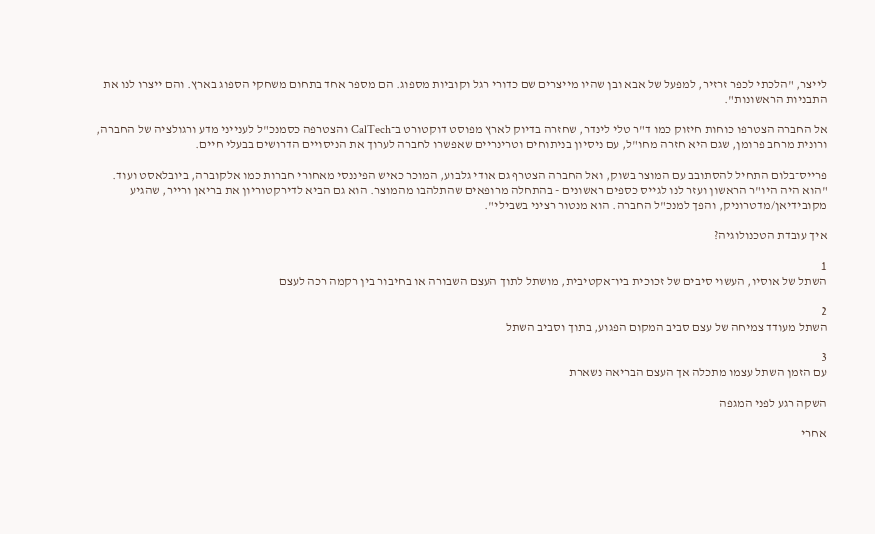לייצר, "הלכתי לכפר זרזיר, למפעל של אבא ובן שהיו מייצרים שם כדורי רגל וקוביות מספוג. הם מספר אחד בתחום משחקי הספוג בארץ. והם ייצרו לנו את התבניות הראשונות".

אל החברה הצטרפו כוחות חיזוק כמו ד"ר טלי לינדר, שחזרה בדיוק לארץ מפוסט דוקטורט ב־CalTech והצטרפה כסמנכ"ל לענייני מדע ורגולציה של החברה, ורונית מרחב פרומן, שגם היא חזרה מחו"ל, עם ניסיון בניתוחים וטרינריים שאפשרו לחברה לערוך את הניסויים הדרושים בבעלי חיים.

פרייס־בלום התחיל להסתובב עם המוצר בשוק, ואל החברה הצטרף גם אודי גלבוע, המוכר כאיש הפיננסי מאחורי חברות כמו אלקוברה, ביובלאסט ועוד. "הוא היה היו"ר הראשון ועזר לנו לגייס כספים ראשונים - בהתחלה מרופאים שהתלהבו מהמוצר. הוא גם הביא לדירקטוריון את בריאן ורייר, שהגיע מקובידיאן/מדטרוניק, והפך למנכ"ל החברה. הוא מנטור רציני בשבילי".

איך עובדת הטכנולוגיה?

1
השתל של אוסיו, העשוי סיבים של זכוכית ביו־אקטיבית, מושתל לתוך העצם השבורה או בחיבור בין רקמה רכה לעצם

2
השתל מעודד צמיחה של עצם סביב המקום הפגוע, בתוך וסביב השתל

3
עם הזמן השתל עצמו מתכלה אך העצם הבריאה נשארת

השקה רגע לפני המגפה

אחרי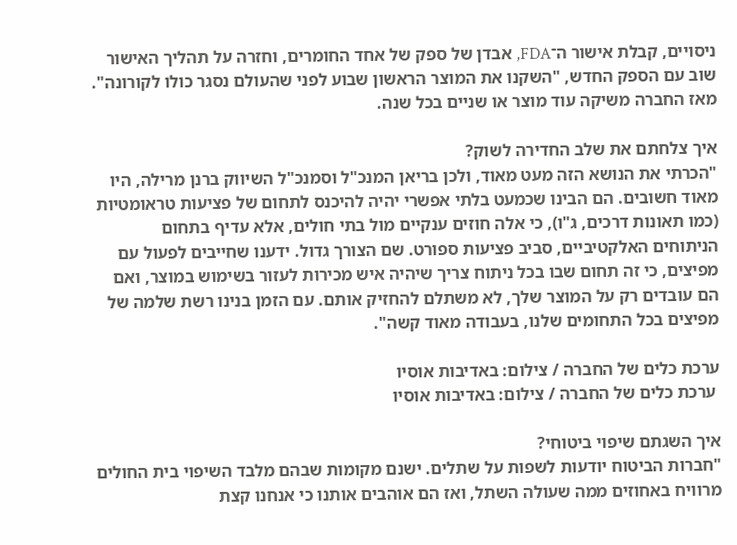ניסויים, קבלת אישור ה־FDA, אבדן של ספק של אחד החומרים, וחזרה על תהליך האישור שוב עם הספק החדש, "השקנו את המוצר הראשון שבוע לפני שהעולם נסגר כולו לקורונה". מאז החברה משיקה עוד מוצר או שניים בכל שנה.

איך צלחתם את שלב החדירה לשוק?
"הכרתי את הנושא הזה מעט מאוד, ולכן בריאן המנכ"ל וסמנכ"ל השיווק ברנן מרילה, היו מאוד חשובים. הם הבינו שכמעט בלתי אפשרי יהיה להיכנס לתחום של פציעות טראומטיות (כמו תאונות דרכים, ג"ו), כי אלה חוזים ענקיים מול בתי חולים, אלא עדיף בתחום הניתוחים האלקטיביים, סביב פציעות ספורט. שם הצורך גדול. ידענו שחייבים לפעול עם מפיצים, כי זה תחום שבו בכל ניתוח צריך שיהיה איש מכירות לעזור בשימוש במוצר, ואם הם עובדים רק על המוצר שלך, לא משתלם להחזיק אותם. עם הזמן בנינו רשת שלמה של מפיצים בכל התחומים שלנו, בעבודה מאוד קשה".

ערכת כלים של החברה / צילום: באדיבות אוסיו
 ערכת כלים של החברה / צילום: באדיבות אוסיו

איך השגתם שיפוי ביטוחי?
"חברות הביטוח יודעות לשפות על שתלים. ישנם מקומות שבהם מלבד השיפוי בית החולים מרוויח באחוזים ממה שעולה השתל, ואז הם אוהבים אותנו כי אנחנו קצת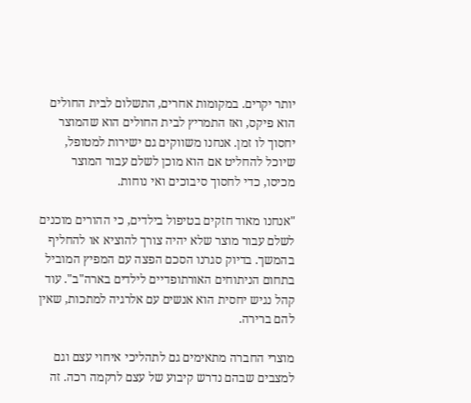יותר יקרים. במקומות אחרים, התשלום לבית החולים הוא פיקס, ואז התמריץ לבית החולים הוא שהמוצר יחסוך לו זמן. אנחנו משווקים גם ישירות למטופל, שיוכל להחליט אם הוא מוכן לשלם עבור המוצר מכיסו, כדי לחסוך סיבוכים ואי נוחות.

"אנחנו מאוד חזקים בטיפול בילדים, כי ההורים מוכנים לשלם עבור מוצר שלא יהיה צורך להוציא או להחליף בהמשך. בדיוק סגרנו הסכם הפצה עם המפיץ המוביל בתחום הניתוחים האורתופדיים לילדים בארה"ב". עוד קהל נגיש יחסית הוא אנשים עם אלרגיה למתכות, שאין להם ברירה.

מוצרי החברה מתאימים גם לתהליכי איחוי עצם וגם למצבים שבהם נדרש קיבוע של עצם לרקמה רכה. זה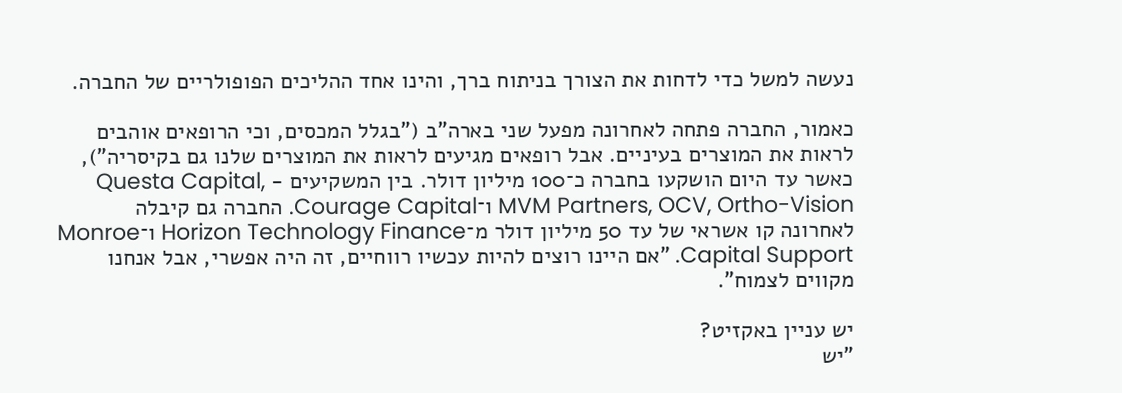נעשה למשל כדי לדחות את הצורך בניתוח ברך, והינו אחד ההליכים הפופולריים של החברה.

כאמור, החברה פתחה לאחרונה מפעל שני בארה"ב ("בגלל המכסים, וכי הרופאים אוהבים לראות את המוצרים בעיניים. אבל רופאים מגיעים לראות את המוצרים שלנו גם בקיסריה"), כאשר עד היום הושקעו בחברה כ־100 מיליון דולר. בין המשקיעים - Questa Capital, MVM Partners, OCV, Ortho-Vision ו־Courage Capital. החברה גם קיבלה לאחרונה קו אשראי של עד 50 מיליון דולר מ־Horizon Technology Finance ו־Monroe Capital Support. "אם היינו רוצים להיות עכשיו רווחיים, זה היה אפשרי, אבל אנחנו מקווים לצמוח".

יש עניין באקזיט?
"יש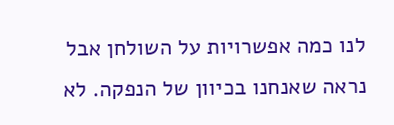לנו כמה אפשרויות על השולחן אבל נראה שאנחנו בכיוון של הנפקה. לא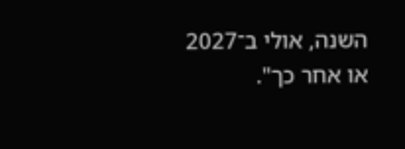השנה, אולי ב־2027 או אחר כך".